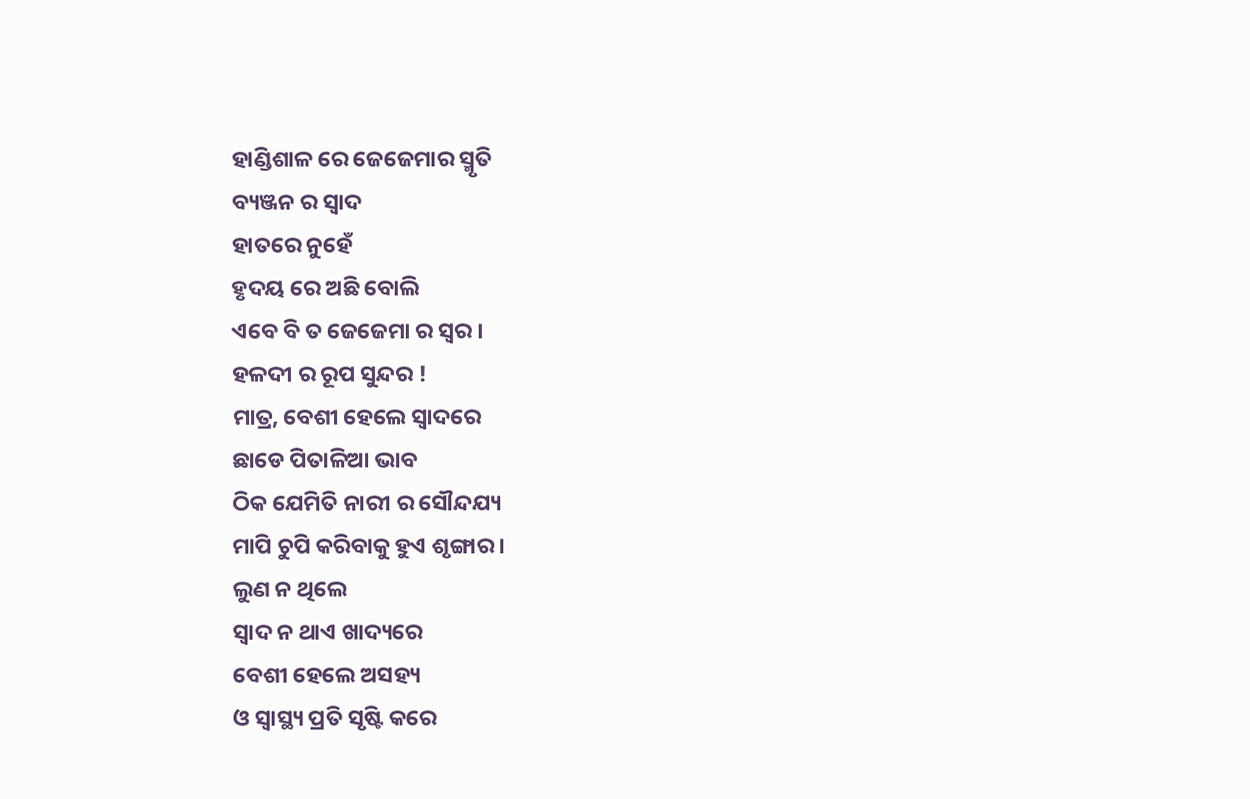ହାଣ୍ଡିଶାଳ ରେ ଜେଜେମାର ସ୍ମୃତି
ବ୍ୟଞ୍ଜନ ର ସ୍ୱାଦ
ହାତରେ ନୁହେଁ
ହୃଦୟ ରେ ଅଛି ବୋଲି
ଏବେ ବି ତ ଜେଜେମା ର ସ୍ୱର ।
ହଳଦୀ ର ରୂପ ସୁନ୍ଦର !
ମାତ୍ର, ବେଶୀ ହେଲେ ସ୍ୱାଦରେ
ଛାଡେ ପିତାଳିଆ ଭାବ
ଠିକ ଯେମିତି ନାରୀ ର ସୌନ୍ଦଯ୍ୟ
ମାପି ଚୁପି କରିବାକୁ ହୁଏ ଶୃଙ୍ଗାର ।
ଲୁଣ ନ ଥିଲେ
ସ୍ୱାଦ ନ ଥାଏ ଖାଦ୍ୟରେ
ବେଶୀ ହେଲେ ଅସହ୍ୟ
ଓ ସ୍ୱାସ୍ଥ୍ୟ ପ୍ରତି ସୃଷ୍ଟି କରେ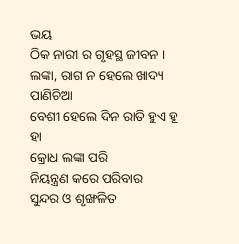ଭୟ
ଠିକ ନାରୀ ର ଗୃହସ୍ଥ ଜୀବନ ।
ଲଙ୍କା, ରାଗ ନ ହେଲେ ଖାଦ୍ୟ ପାଣିଚିଆ
ବେଶୀ ହେଲେ ଦିନ ରାତି ହୁଏ ହୂ ହା
କ୍ରୋଧ ଲଙ୍କା ପରି
ନିୟନ୍ତ୍ରଣ କରେ ପରିବାର
ସୁନ୍ଦର ଓ ଶୃଙ୍ଖଳିତ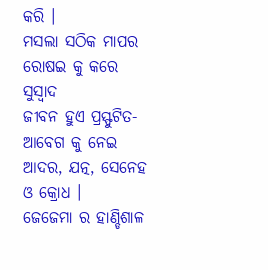କରି ।
ମସଲା ସଠିକ ମାପର
ରୋଷଇ କୁ କରେ ସୁସ୍ୱାଦ
ଜୀବନ ହୁଏ ପ୍ରସ୍ଫୁଟିତ-
ଆବେଗ କୁ ନେଇ
ଆଦର, ଯତ୍ନ, ସେନେହ ଓ କ୍ରୋଧ ।
ଜେଜେମା ର ହାଣ୍ଡିଶାଳ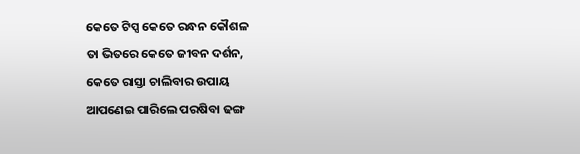କେତେ ଟିପ୍ସ କେତେ ରନ୍ଧନ କୌଶଳ
ତା ଭିତରେ କେତେ ଜୀବନ ଦର୍ଶନ,
କେତେ ରାସ୍ତା ଚାଲିବାର ଉପାୟ
ଆପଣେଇ ପାରିଲେ ପରଷିବା ଢଙ୍ଗ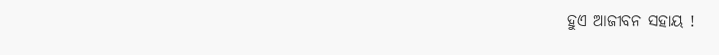ହୁଏ ଆଜୀବନ ସହାୟ !